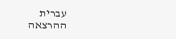עברית
ההרצאה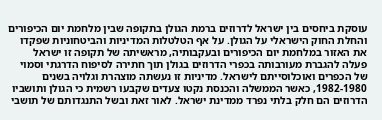עוסקת ביחסים בין ישראל לדרוזים ברמת הגולן בתקופה שבין מלחמת יום הכיפורים והחלת החוק הישראלי על הגולן. על אף הטלטלות המדיניות והביטחוניות שפקדו את האזור במלחמת יום הכיפורים ובעקבותיה, מראשיתה של תקופה זו ישראל פעלה להגברת מעורבותה בכפרי הדרוזים בגולן תוך חתירה לסיפוח הדרגתי וסמוי של הכפרים ואוכלוסייתם לישראל. מדיניות זו נעשתה מוצהרת וגלויה בשנים 1982-1980, כאשר הממשלה והכנסת נקטו צעדים שקבעו רשמית כי הגולן ותושביו הדרוזים הם חלק בלתי נפרד ממדינת ישראל. לאור זאת ובשל התנגדותם של תושבי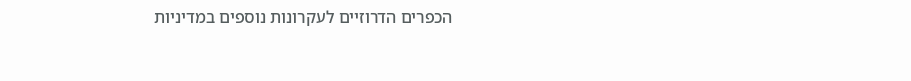הכפרים הדרוזיים לעקרונות נוספים במדיניות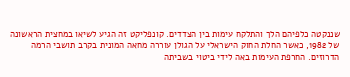שננקטה כלפיהם הלך והתלקח עימות בין הצדדים. קונפליקט זה הגיע לשיאו במחצית הראשונה של 1982, כאשר החלת החוק הישראלי על הגולן עוררה מחאה המונית בקרב תושבי הרמה הדרוזים. החרפת העימות באה לידי ביטוי בשביתה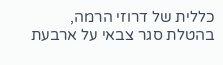כללית של דרוזי הרמה, בהטלת סגר צבאי על ארבעת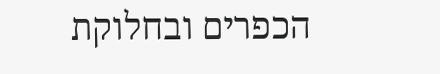הכפרים ובחלוקת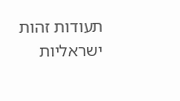תעודות זהות ישראליות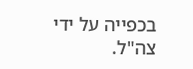בכפייה על ידי צה"ל.